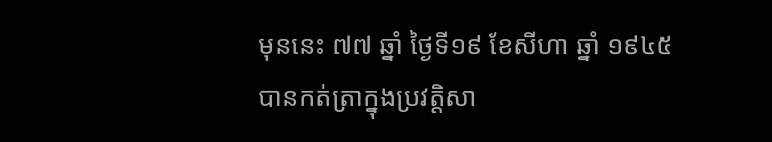មុននេះ ៧៧ ឆ្នាំ ថ្ងៃទី១៩ ខែសីហា ឆ្នាំ ១៩៤៥ បានកត់ត្រាក្នុងប្រវត្តិសា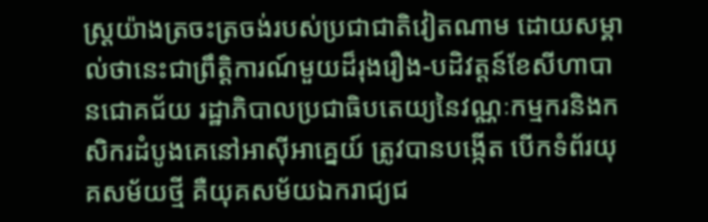ស្រ្តយ៉ាងត្រចះត្រចង់របស់ប្រជាជាតិវៀតណាម ដោយសម្គាល់ថានេះជាព្រឹត្តិការណ៍មួយដ៏រុងរឿង-បដិវត្តន៍ខែសីហាបានជោគជ័យ រដ្ឋាភិបាលប្រជាធិបតេយ្យនៃវណ្ណៈកម្មករនិងកសិករដំបូងគេនៅអាស៊ីអាគ្នេយ៍ ត្រូវបានបង្កើត បើកទំព័រយុគសម័យថ្មី គឺយុគសម័យឯករាជ្យជ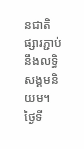នជាតិ ផ្សារភ្ជាប់នឹងលទ្ធិសង្គមនិយម។
ថ្ងៃទី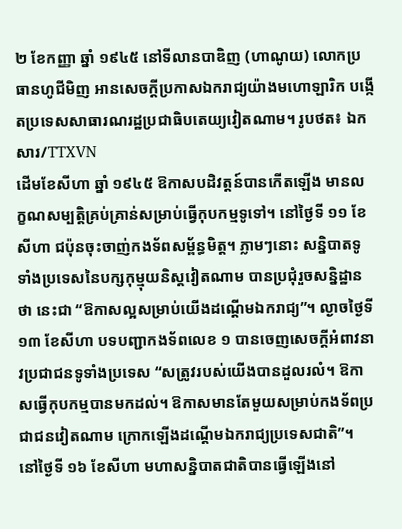២ ខែកញ្ញា ឆ្នាំ ១៩៤៥ នៅទីលានបាឌិញ (ហាណូយ) លោកប្រធានហូជីមិញ អានសេចក្ដីប្រកាសឯករាជ្យយ៉ាងមហោឡារិក បង្កើតប្រទេសសាធារណរដ្ឋប្រជាធិបតេយ្យវៀតណាម។ រូបថត៖ ឯកសារ/TTXVN
ដើមខែសីហា ឆ្នាំ ១៩៤៥ ឱកាសបដិវត្តន៍បានកើតឡើង មានលក្ខណសម្បត្តិគ្រប់គ្រាន់សម្រាប់ធ្វើកុបកម្មទូទៅ។ នៅថ្ងៃទី ១១ ខែសីហា ជប៉ុនចុះចាញ់កងទ័ពសម្ព័ន្ធមិត្ត។ ភ្លាមៗនោះ សន្និបាតទូទាំងប្រទេសនៃបក្សកុម្មុយនិស្តវៀតណាម បានប្រជុំរួចសន្និដ្ឋានថា នេះជា “ឱកាសល្អសម្រាប់យើងដណ្ដើមឯករាជ្យ”។ ល្ងាចថ្ងៃទី ១៣ ខែសីហា បទបញ្ជាកងទ័ពលេខ ១ បានចេញសេចក្ដីអំពាវនាវប្រជាជនទូទាំងប្រទេស “សត្រូវរបស់យើងបានដួលរលំ។ ឱកាសធ្វើកុបកម្មបានមកដល់។ ឱកាសមានតែមួយសម្រាប់កងទ័ពប្រជាជនវៀតណាម ក្រោកឡើងដណ្ដើមឯករាជ្យប្រទេសជាតិ”។
នៅថ្ងៃទី ១៦ ខែសីហា មហាសន្និបាតជាតិបានធ្វើឡើងនៅ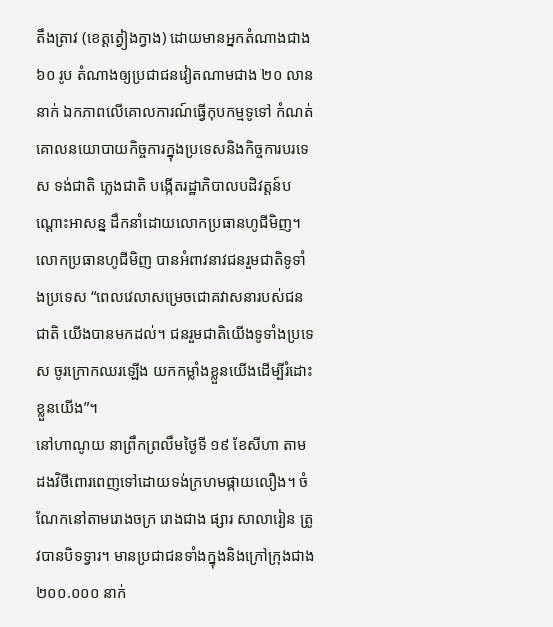តឹងត្រាវ (ខេត្តត្វៀងក្វាង) ដោយមានអ្នកតំណាងជាង ៦០ រូប តំណាងឲ្យប្រជាជនវៀតណាមជាង ២០ លាននាក់ ឯកភាពលើគោលការណ៍ធ្វើកុបកម្មទូទៅ កំណត់គោលនយោបាយកិច្ចការក្នុងប្រទេសនិងកិច្ចការបរទេស ទង់ជាតិ ភ្លេងជាតិ បង្កើតរដ្ឋាភិបាលបដិវត្តន៍បណ្ដោះអាសន្ន ដឹកនាំដោយលោកប្រធានហូជីមិញ។ លោកប្រធានហូជីមិញ បានអំពាវនាវជនរួមជាតិទូទាំងប្រទេស “ពេលវេលាសម្រេចជោគវាសនារបស់ជនជាតិ យើងបានមកដល់។ ជនរួមជាតិយើងទូទាំងប្រទេស ចូរក្រោកឈរឡើង យកកម្លាំងខ្លួនយើងដើម្បីរំដោះខ្លួនយើង”។
នៅហាណូយ នាព្រឹកព្រលឹមថ្ងៃទី ១៩ ខែសីហា តាមដងវិថីពោរពេញទៅដោយទង់ក្រហមផ្កាយលឿង។ ចំណែកនៅតាមរោងចក្រ រោងជាង ផ្សារ សាលារៀន ត្រូវបានបិទទ្វារ។ មានប្រជាជនទាំងក្នុងនិងក្រៅក្រុងជាង ២០០.០០០ នាក់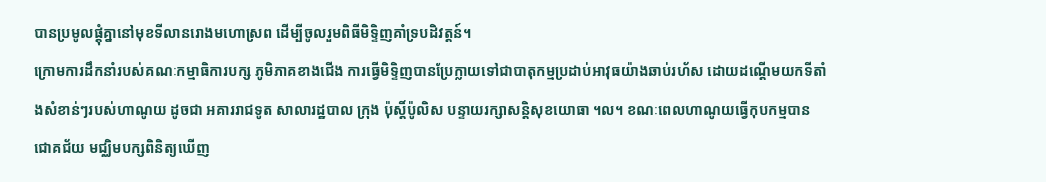បានប្រមូលផ្តុំគ្នានៅមុខទីលានរោងមហោស្រព ដើម្បីចូលរួមពិធីមិទ្ទិញគាំទ្របដិវត្តន៍។
ក្រោមការដឹកនាំរបស់គណៈកម្មាធិការបក្ស ភូមិភាគខាងជើង ការធ្វើមិទ្ទិញបានប្រែក្លាយទៅជាបាតុកម្មប្រដាប់អាវុធយ៉ាងឆាប់រហ័ស ដោយដណ្ដើមយកទីតាំងសំខាន់ៗរបស់ហាណូយ ដូចជា អគាររាជទូត សាលារដ្ឋបាល ក្រុង ប៉ុស្តិ៍ប៉ូលិស បន្ទាយរក្សាសន្តិសុខយោធា ។ល។ ខណៈពេលហាណូយធ្វើកុបកម្មបានជោគជ័យ មជ្ឈិមបក្សពិនិត្យឃើញ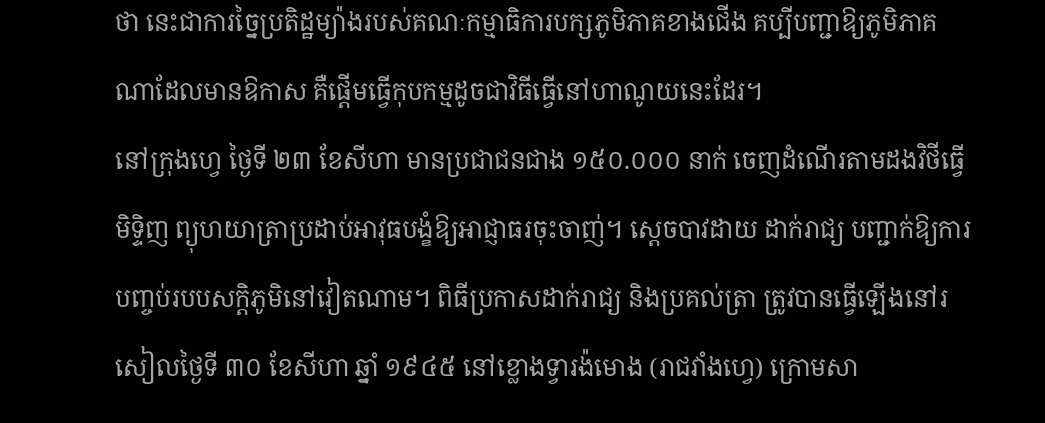ថា នេះជាការច្នៃប្រតិដ្ឋម្យ៉ាងរបស់គណៈកម្មាធិការបក្សភូមិភាគខាងជើង គប្បីបញ្ជាឱ្យភូមិភាគណាដែលមានឱកាស គឺផ្ដើមធ្វើកុបកម្មដូចជាវិធីធ្វើនៅហាណូយនេះដែរ។
នៅក្រុងហ្វេ ថ្ងៃទី ២៣ ខែសីហា មានប្រជាជនជាង ១៥០.០០០ នាក់ ចេញដំណើរតាមដងវិថីធ្វើមិទ្ទិញ ព្យុហយាត្រាប្រដាប់អាវុធបង្ខំឱ្យអាជ្ញាធរចុះចាញ់។ ស្ដេចបាវដាយ ដាក់រាជ្យ បញ្ជាក់ឱ្យការបញ្ចប់របបសក្តិភូមិនៅវៀតណាម។ ពិធីប្រកាសដាក់រាជ្យ និងប្រគល់ត្រា ត្រូវបានធ្វើឡើងនៅរសៀលថ្ងៃទី ៣០ ខែសីហា ឆ្នាំ ១៩៤៥ នៅខ្លោងទ្វារង៉មោង (រាជវាំងហ្វេ) ក្រោមសា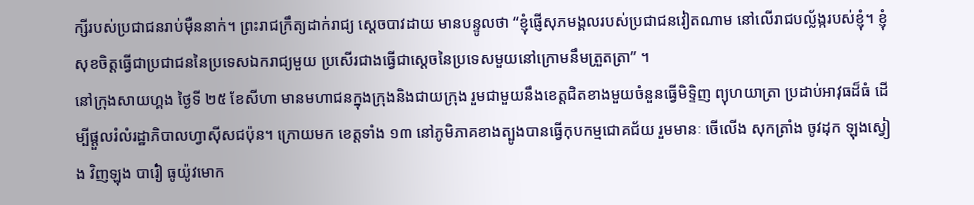ក្សីរបស់ប្រជាជនរាប់ម៉ឺននាក់។ ព្រះរាជក្រឹត្យដាក់រាជ្យ ស្ដេចបាវដាយ មានបន្ទូលថា “ខ្ញុំផ្ញើសុភមង្គលរបស់ប្រជាជនវៀតណាម នៅលើរាជបល្ល័ង្ករបស់ខ្ញុំ។ ខ្ញុំសុខចិត្តធ្វើជាប្រជាជននៃប្រទេសឯករាជ្យមួយ ប្រសើរជាងធ្វើជាស្តេចនៃប្រទេសមួយនៅក្រោមនឹមត្រួតត្រា” ។
នៅក្រុងសាយហ្គង ថ្ងៃទី ២៥ ខែសីហា មានមហាជនក្នុងក្រុងនិងជាយក្រុង រួមជាមួយនឹងខេត្តជិតខាងមួយចំនួនធ្វើមិទ្ទិញ ព្យុហយាត្រា ប្រដាប់អាវុធដ៏ធំ ដើម្បីផ្តួលរំលំរដ្ឋាភិបាលហ្វាស៊ីសជប៉ុន។ ក្រោយមក ខេត្តទាំង ១៣ នៅភូមិភាគខាងត្បូងបានធ្វើកុបកម្មជោគជ័យ រួមមានៈ ចើលើង សុកត្រាំង ចូវដុក ឡុងស្វៀង វិញឡុង បារ៉ៀ ធូយ៉ូវមោក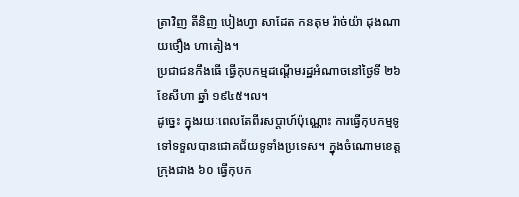ត្រាវិញ តីនិញ បៀងហ្វា សាដែត កនតុម រ៉ាច់យ៉ា ដុងណាយថឿង ហាតៀង។
ប្រជាជនកឹងធើ ធ្វើកុបកម្មដណ្ដើមរដ្ឋអំណាចនៅថ្ងៃទី ២៦ ខែសីហា ឆ្នាំ ១៩៤៥។ល។
ដូច្នេះ ក្នុងរយៈពេលតែពីរសប្តាហ៍ប៉ុណ្ណោះ ការធ្វើកុបកម្មទូទៅទទួលបានជោគជ័យទូទាំងប្រទេស។ ក្នុងចំណោមខេត្ត ក្រុងជាង ៦០ ធ្វើកុបក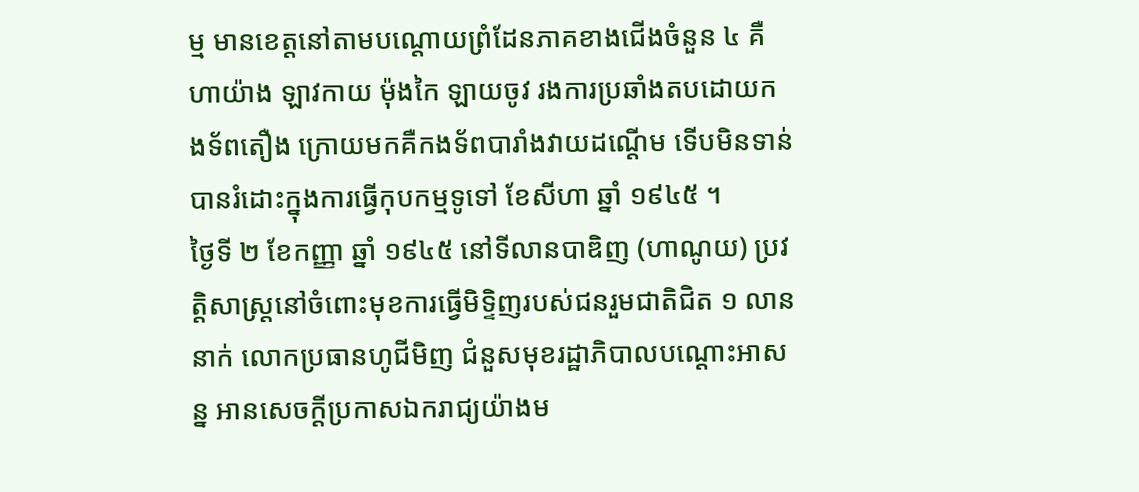ម្ម មានខេត្តនៅតាមបណ្តោយព្រំដែនភាគខាងជើងចំនួន ៤ គឺ ហាយ៉ាង ឡាវកាយ ម៉ុងកៃ ឡាយចូវ រងការប្រឆាំងតបដោយកងទ័ពតឿង ក្រោយមកគឺកងទ័ពបារាំងវាយដណ្ដើម ទើបមិនទាន់បានរំដោះក្នុងការធ្វើកុបកម្មទូទៅ ខែសីហា ឆ្នាំ ១៩៤៥ ។
ថ្ងៃទី ២ ខែកញ្ញា ឆ្នាំ ១៩៤៥ នៅទីលានបាឌិញ (ហាណូយ) ប្រវត្តិសាស្រ្តនៅចំពោះមុខការធ្វើមិទ្ទិញរបស់ជនរួមជាតិជិត ១ លាននាក់ លោកប្រធានហូជីមិញ ជំនួសមុខរដ្ឋាភិបាលបណ្ដោះអាសន្ន អានសេចក្ដីប្រកាសឯករាជ្យយ៉ាងម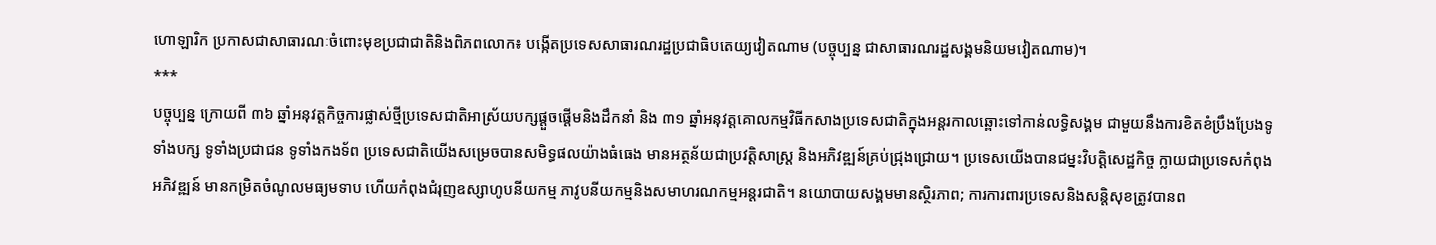ហោឡារិក ប្រកាសជាសាធារណៈចំពោះមុខប្រជាជាតិនិងពិភពលោក៖ បង្កើតប្រទេសសាធារណរដ្ឋប្រជាធិបតេយ្យវៀតណាម (បច្ចុប្បន្ន ជាសាធារណរដ្ឋសង្គមនិយមវៀតណាម)។
***
បច្ចុប្បន្ន ក្រោយពី ៣៦ ឆ្នាំអនុវត្តកិច្ចការផ្លាស់ថ្មីប្រទេសជាតិអាស្រ័យបក្សផ្ដួចផ្ដើមនិងដឹកនាំ និង ៣១ ឆ្នាំអនុវត្តគោលកម្មវិធីកសាងប្រទេសជាតិក្នុងអន្តរកាលឆ្ពោះទៅកាន់លទ្ធិសង្គម ជាមួយនឹងការខិតខំប្រឹងប្រែងទូទាំងបក្ស ទូទាំងប្រជាជន ទូទាំងកងទ័ព ប្រទេសជាតិយើងសម្រេចបានសមិទ្ធផលយ៉ាងធំធេង មានអត្ថន័យជាប្រវត្តិសាស្ត្រ និងអភិវឌ្ឍន៍គ្រប់ជ្រុងជ្រោយ។ ប្រទេសយើងបានជម្នះវិបត្តិសេដ្ឋកិច្ច ក្លាយជាប្រទេសកំពុងអភិវឌ្ឍន៍ មានកម្រិតចំណូលមធ្យមទាប ហើយកំពុងជំរុញឧស្សាហូបនីយកម្ម ភាវូបនីយកម្មនិងសមាហរណកម្មអន្តរជាតិ។ នយោបាយសង្គមមានស្ថិរភាព; ការការពារប្រទេសនិងសន្តិសុខត្រូវបានព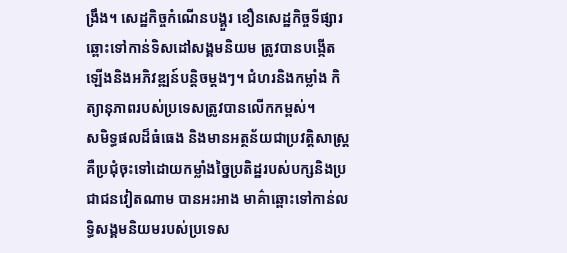ង្រឹង។ សេដ្ឋកិច្ចកំណើនបង្គួរ ខឿនសេដ្ឋកិច្ចទីផ្សារឆ្ពោះទៅកាន់ទិសដៅសង្គមនិយម ត្រូវបានបង្កើតឡើងនិងអភិវឌ្ឍន៍បន្តិចម្តងៗ។ ជំហរនិងកម្លាំង កិត្យានុភាពរបស់ប្រទេសត្រូវបានលើកកម្ពស់។
សមិទ្ធផលដ៏ធំធេង និងមានអត្ថន័យជាប្រវត្តិសាស្ត្រ គឺប្រជុំចុះទៅដោយកម្លាំងច្នៃប្រតិដ្ឋរបស់បក្សនិងប្រជាជនវៀតណាម បានអះអាង មាគ៌ាឆ្ពោះទៅកាន់លទ្ធិសង្គមនិយមរបស់ប្រទេស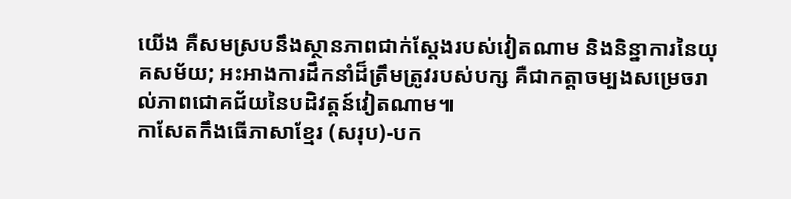យើង គឺសមស្របនឹងស្ថានភាពជាក់ស្តែងរបស់វៀតណាម និងនិន្នាការនៃយុគសម័យ; អះអាងការដឹកនាំដ៏ត្រឹមត្រូវរបស់បក្ស គឺជាកត្តាចម្បងសម្រេចរាល់ភាពជោគជ័យនៃបដិវត្តន៍វៀតណាម៕
កាសែតកឹងធើភាសាខ្មែរ (សរុប)-បក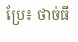ប្រែ៖ ថាច់ធី